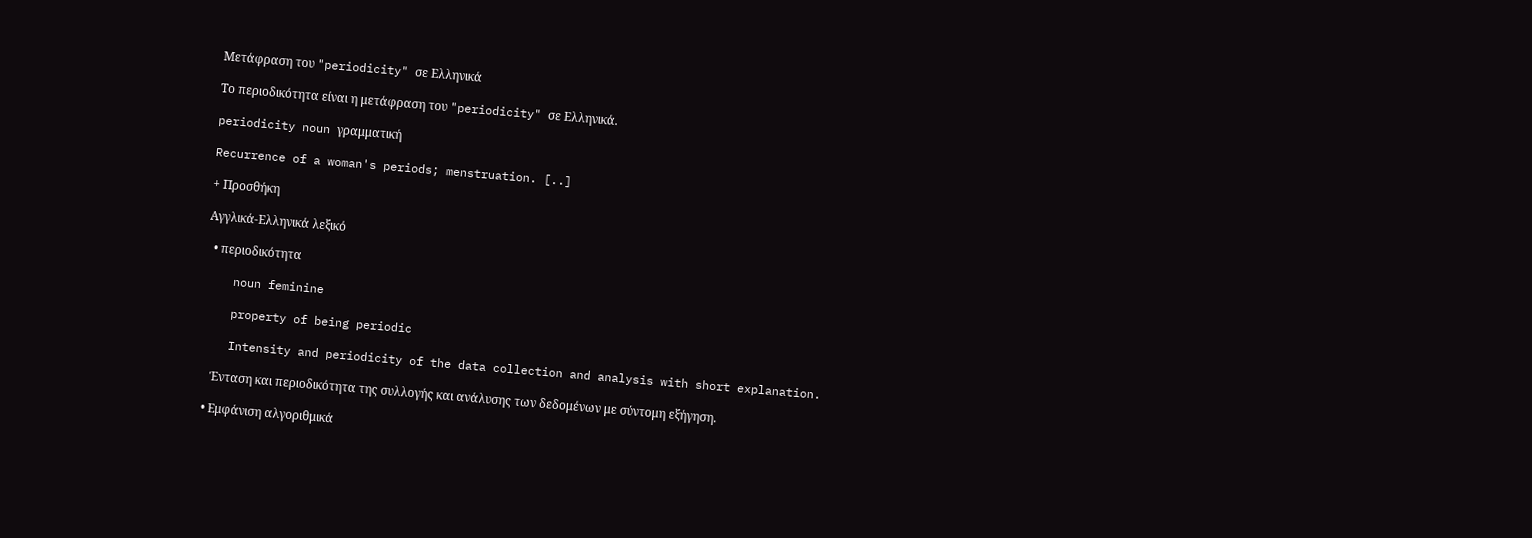Μετάφραση του "periodicity" σε Ελληνικά

Το περιοδικότητα είναι η μετάφραση του "periodicity" σε Ελληνικά.

periodicity noun γραμματική

Recurrence of a woman's periods; menstruation. [..]

+ Προσθήκη

Αγγλικά-Ελληνικά λεξικό

  • περιοδικότητα

    noun feminine

    property of being periodic

    Intensity and periodicity of the data collection and analysis with short explanation.

    Ένταση και περιοδικότητα της συλλογής και ανάλυσης των δεδομένων με σύντομη εξήγηση.

  • Εμφάνιση αλγοριθμικά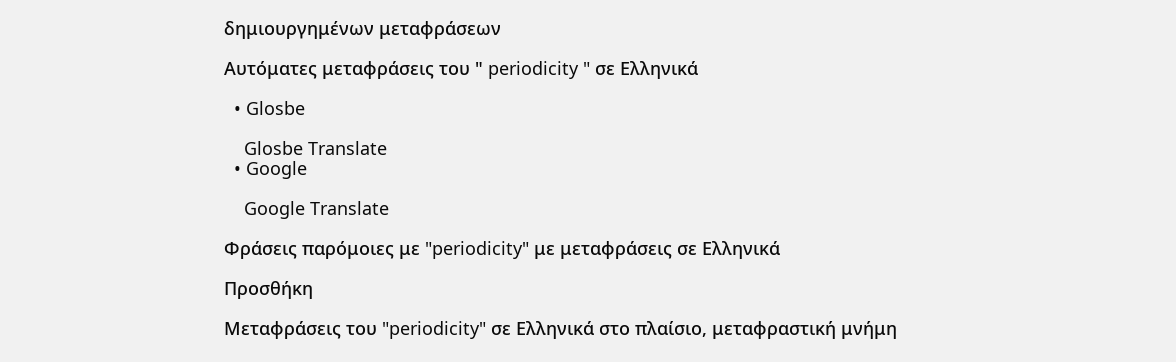δημιουργημένων μεταφράσεων

Αυτόματες μεταφράσεις του " periodicity " σε Ελληνικά

  • Glosbe

    Glosbe Translate
  • Google

    Google Translate

Φράσεις παρόμοιες με "periodicity" με μεταφράσεις σε Ελληνικά

Προσθήκη

Μεταφράσεις του "periodicity" σε Ελληνικά στο πλαίσιο, μεταφραστική μνήμη